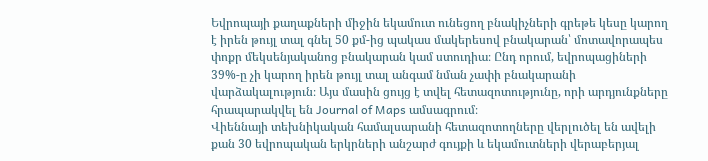Եվրոպայի քաղաքների միջին եկամուտ ունեցող բնակիչների գրեթե կեսը կարող է իրեն թույլ տալ գնել 50 քմ-ից պակաս մակերեսով բնակարան՝ մոտավորապես փոքր մեկսենյականոց բնակարան կամ ստուդիա։ Ընդ որում, եվրոպացիների 39%-ը չի կարող իրեն թույլ տալ անգամ նման չափի բնակարանի վարձակալություն։ Այս մասին ցույց է տվել հետազոտությունը, որի արդյունքները հրապարակվել են Journal of Maps ամսագրում։
Վիեննայի տեխնիկական համալսարանի հետազոտողները վերլուծել են ավելի քան 30 եվրոպական երկրների անշարժ գույքի և եկամուտների վերաբերյալ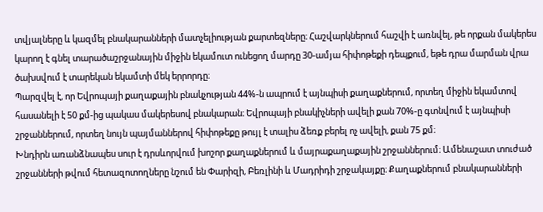տվյալները և կազմել բնակարանների մատչելիության քարտեզները։ Հաշվարկներում հաշվի է առնվել, թե որքան մակերես կարող է գնել տարածաշրջանային միջին եկամուտ ունեցող մարդը 30-ամյա հիփոթեքի դեպքում, եթե դրա մարման վրա ծախսվում է տարեկան եկամտի մեկ երրորդը։
Պարզվել է, որ Եվրոպայի քաղաքային բնակչության 44%-ն ապրում է այնպիսի քաղաքներում, որտեղ միջին եկամտով հասանելի է 50 քմ-ից պակաս մակերեսով բնակարան։ Եվրոպայի բնակիչների ավելի քան 70%-ը գտնվում է այնպիսի շրջաններում, որտեղ նույն պայմաններով հիփոթեքը թույլ է տալիս ձեռք բերել ոչ ավելի, քան 75 քմ։
Խնդիրն առանձնապես սուր է դրսևորվում խոշոր քաղաքներում և մայրաքաղաքային շրջաններում։ Ամենաշատ տուժած շրջանների թվում հետազոտողները նշում են Փարիզի, Բեռլինի և Մադրիդի շրջակայքը։ Քաղաքներում բնակարանների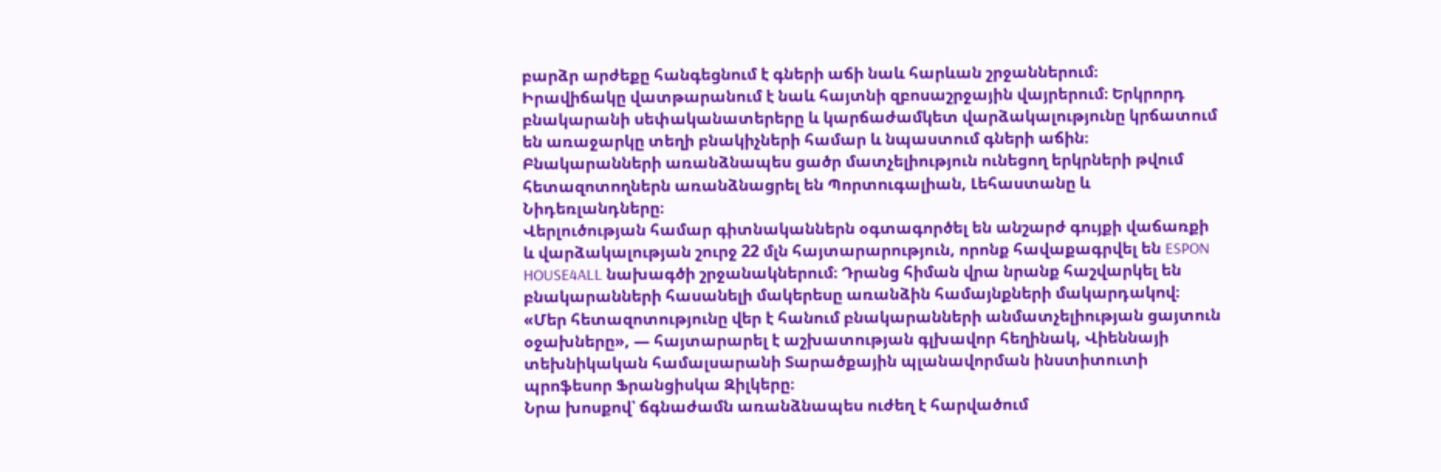բարձր արժեքը հանգեցնում է գների աճի նաև հարևան շրջաններում։
Իրավիճակը վատթարանում է նաև հայտնի զբոսաշրջային վայրերում։ Երկրորդ բնակարանի սեփականատերերը և կարճաժամկետ վարձակալությունը կրճատում են առաջարկը տեղի բնակիչների համար և նպաստում գների աճին։ Բնակարանների առանձնապես ցածր մատչելիություն ունեցող երկրների թվում հետազոտողներն առանձնացրել են Պորտուգալիան, Լեհաստանը և Նիդեռլանդները։
Վերլուծության համար գիտնականներն օգտագործել են անշարժ գույքի վաճառքի և վարձակալության շուրջ 22 մլն հայտարարություն, որոնք հավաքագրվել են ESPON HOUSE4ALL նախագծի շրջանակներում։ Դրանց հիման վրա նրանք հաշվարկել են բնակարանների հասանելի մակերեսը առանձին համայնքների մակարդակով։
«Մեր հետազոտությունը վեր է հանում բնակարանների անմատչելիության ցայտուն օջախները», — հայտարարել է աշխատության գլխավոր հեղինակ, Վիեննայի տեխնիկական համալսարանի Տարածքային պլանավորման ինստիտուտի պրոֆեսոր Ֆրանցիսկա Զիլկերը։
Նրա խոսքով՝ ճգնաժամն առանձնապես ուժեղ է հարվածում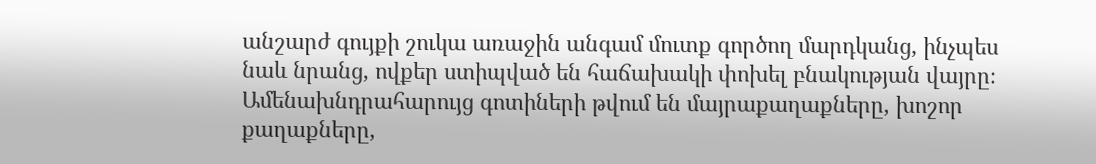անշարժ գույքի շուկա առաջին անգամ մուտք գործող մարդկանց, ինչպես նաև նրանց, ովքեր ստիպված են հաճախակի փոխել բնակության վայրը։ Ամենախնդրահարույց գոտիների թվում են մայրաքաղաքները, խոշոր քաղաքները,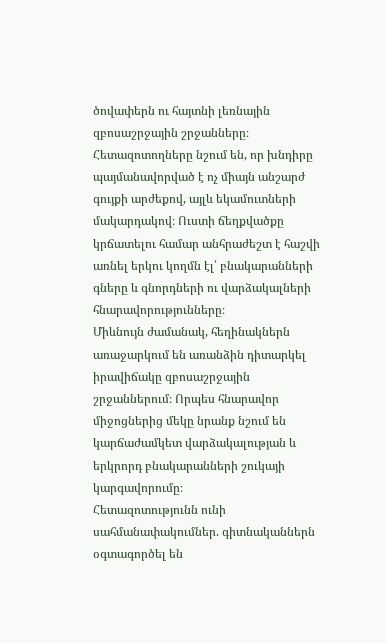ծովափերն ու հայտնի լեռնային զբոսաշրջային շրջանները։
Հետազոտողները նշում են, որ խնդիրը պայմանավորված է ոչ միայն անշարժ գույքի արժեքով, այլև եկամուտների մակարդակով։ Ուստի ճեղքվածքը կրճատելու համար անհրաժեշտ է հաշվի առնել երկու կողմն էլ՝ բնակարանների գները և գնորդների ու վարձակալների հնարավորությունները։
Միևնույն ժամանակ, հեղինակներն առաջարկում են առանձին դիտարկել իրավիճակը զբոսաշրջային շրջաններում։ Որպես հնարավոր միջոցներից մեկը նրանք նշում են կարճաժամկետ վարձակալության և երկրորդ բնակարանների շուկայի կարգավորումը։
Հետազոտությունն ունի սահմանափակումներ. գիտնականներն օգտագործել են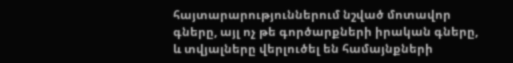հայտարարություններում նշված մոտավոր գները, այլ ոչ թե գործարքների իրական գները, և տվյալները վերլուծել են համայնքների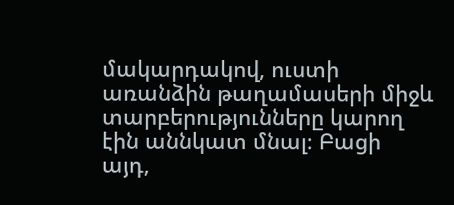մակարդակով, ուստի առանձին թաղամասերի միջև տարբերությունները կարող էին աննկատ մնալ։ Բացի այդ,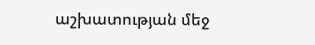աշխատության մեջ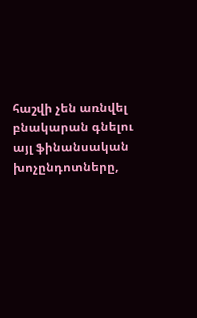հաշվի չեն առնվել բնակարան գնելու այլ ֆինանսական խոչընդոտները,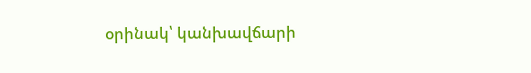օրինակ՝ կանխավճարի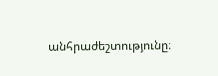անհրաժեշտությունը։